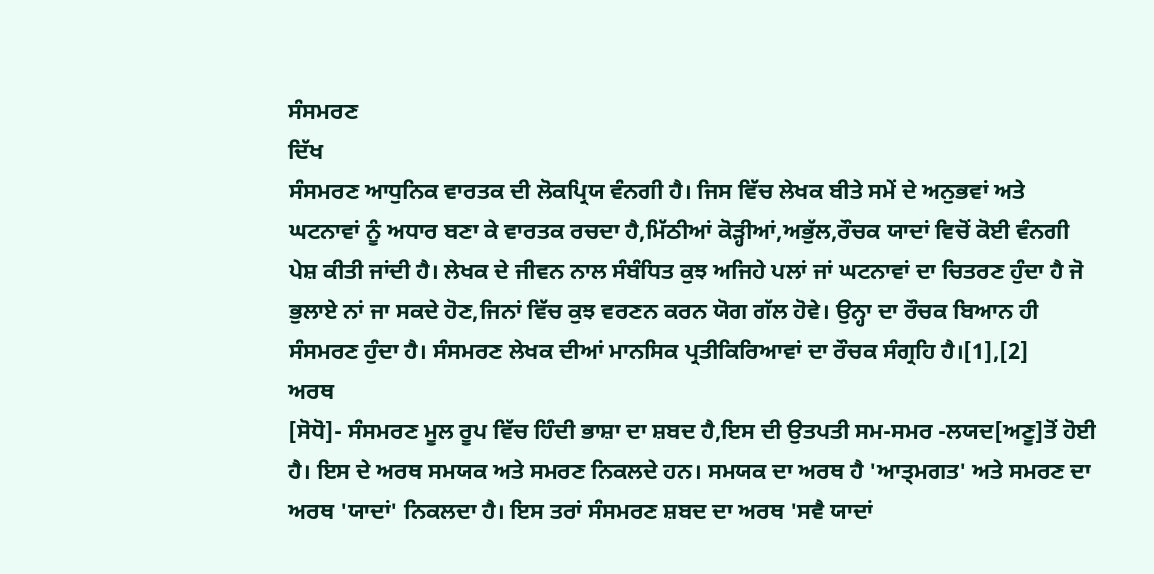ਸੰਸਮਰਣ
ਦਿੱਖ
ਸੰਸਮਰਣ ਆਧੁਨਿਕ ਵਾਰਤਕ ਦੀ ਲੋਕਪ੍ਰਿਯ ਵੰਨਗੀ ਹੈ। ਜਿਸ ਵਿੱਚ ਲੇਖਕ ਬੀਤੇ ਸਮੇਂ ਦੇ ਅਨੁਭਵਾਂ ਅਤੇ ਘਟਨਾਵਾਂ ਨੂੰ ਅਧਾਰ ਬਣਾ ਕੇ ਵਾਰਤਕ ਰਚਦਾ ਹੈ,ਮਿੱਠੀਆਂ ਕੋੜ੍ਹੀਆਂ,ਅਭੁੱਲ,ਰੌਚਕ ਯਾਦਾਂ ਵਿਚੋਂ ਕੋਈ ਵੰਨਗੀ ਪੇਸ਼ ਕੀਤੀ ਜਾਂਦੀ ਹੈ। ਲੇਖਕ ਦੇ ਜੀਵਨ ਨਾਲ ਸੰਬੰਧਿਤ ਕੁਝ ਅਜਿਹੇ ਪਲਾਂ ਜਾਂ ਘਟਨਾਵਾਂ ਦਾ ਚਿਤਰਣ ਹੁੰਦਾ ਹੈ ਜੋ ਭੁਲਾਏ ਨਾਂ ਜਾ ਸਕਦੇ ਹੋਣ,ਜਿਨਾਂ ਵਿੱਚ ਕੁਝ ਵਰਣਨ ਕਰਨ ਯੋਗ ਗੱਲ ਹੋਵੇ। ਉਨ੍ਹਾ ਦਾ ਰੌਚਕ ਬਿਆਨ ਹੀ ਸੰਸਮਰਣ ਹੁੰਦਾ ਹੈ। ਸੰਸਮਰਣ ਲੇਖਕ ਦੀਆਂ ਮਾਨਸਿਕ ਪ੍ਰਤੀਕਿਰਿਆਵਾਂ ਦਾ ਰੌਚਕ ਸੰਗ੍ਰਹਿ ਹੈ।[1],[2]
ਅਰਥ
[ਸੋਧੋ]- ਸੰਸਮਰਣ ਮੂਲ ਰੂਪ ਵਿੱਚ ਹਿੰਦੀ ਭਾਸ਼ਾ ਦਾ ਸ਼ਬਦ ਹੈ,ਇਸ ਦੀ ਉਤਪਤੀ ਸਮ-ਸਮਰ -ਲਯਦ[ਅਣੂ]ਤੋਂ ਹੋਈ ਹੈ। ਇਸ ਦੇ ਅਰਥ ਸਮਯਕ ਅਤੇ ਸਮਰਣ ਨਿਕਲਦੇ ਹਨ। ਸਮਯਕ ਦਾ ਅਰਥ ਹੈ 'ਆਤ੍ਮਗਤ' ਅਤੇ ਸਮਰਣ ਦਾ ਅਰਥ 'ਯਾਦਾਂ' ਨਿਕਲਦਾ ਹੈ। ਇਸ ਤਰਾਂ ਸੰਸਮਰਣ ਸ਼ਬਦ ਦਾ ਅਰਥ 'ਸਵੈ ਯਾਦਾਂ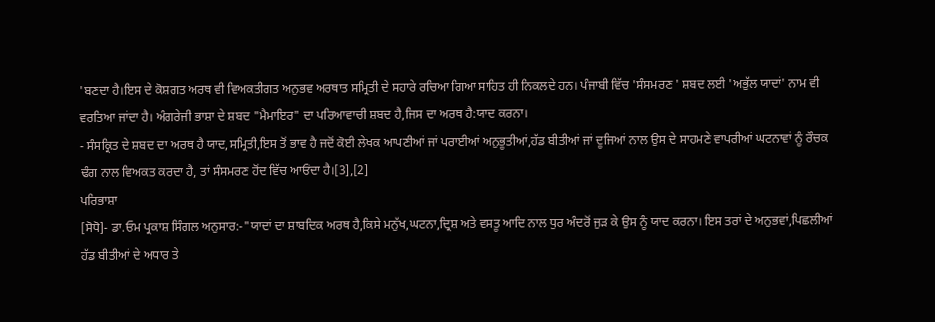'ਬਣਦਾ ਹੈ।ਇਸ ਦੇ ਕੋਸ਼ਗਤ ਅਰਥ ਵੀ ਵਿਅਕਤੀਗਤ ਅਨੁਭਵ ਅਰਥਾਤ ਸਮ੍ਰਿਤੀ ਦੇ ਸਹਾਰੇ ਰਚਿਆ ਗਿਆ ਸਾਹਿਤ ਹੀ ਨਿਕਲਦੇ ਹਨ। ਪੰਜਾਬੀ ਵਿੱਚ 'ਸੰਸਮਰਣ ' ਸ਼ਬਦ ਲਈ 'ਅਭੁੱਲ ਯਾਦਾਂ' ਨਾਮ ਵੀ ਵਰਤਿਆ ਜਾਂਦਾ ਹੈ। ਅੰਗਰੇਜੀ ਭਾਸ਼ਾ ਦੇ ਸ਼ਬਦ "ਮੈਮਾਇਰ" ਦਾ ਪਰਿਆਵਾਚੀ ਸ਼ਬਦ ਹੈ,ਜਿਸ ਦਾ ਅਰਥ ਹੈ:ਯਾਦ ਕਰਨਾ।
- ਸੰਸਕ੍ਰਿਤ ਦੇ ਸ਼ਬਦ ਦਾ ਅਰਥ ਹੈ ਯਾਦ,ਸਮ੍ਰਿਤੀ,ਇਸ ਤੋਂ ਭਾਵ ਹੈ ਜਦੋਂ ਕੋਈ ਲੇਖਕ ਆਪਣੀਆਂ ਜਾਂ ਪਰਾਈਆਂ ਅਨੁਭੂਤੀਆਂ,ਹੱਡ ਬੀਤੀਆਂ ਜਾਂ ਦੂਜਿਆਂ ਨਾਲ ਉਸ ਦੇ ਸਾਹਮਣੇ ਵਾਪਰੀਆਂ ਘਟਨਾਵਾਂ ਨੂੰ ਰੌਚਕ ਢੰਗ ਨਾਲ ਵਿਅਕਤ ਕਰਦਾ ਹੈ, ਤਾਂ ਸੰਸਮਰਣ ਹੋਂਦ ਵਿੱਚ ਆਓਂਦਾ ਹੈ।[3],[2]
ਪਰਿਭਾਸ਼ਾ
[ਸੋਧੋ]- ਡਾ.ਓਮ ਪ੍ਰਕਾਸ਼ ਸਿੰਗਲ ਅਨੁਸਾਰ:-"ਯਾਦਾਂ ਦਾ ਸ਼ਾਬਦਿਕ ਅਰਥ ਹੈ,ਕਿਸੇ ਮਨੁੱਖ,ਘਟਨਾ,ਦ੍ਰਿਸ਼ ਅਤੇ ਵਸਤੂ ਆਦਿ ਨਾਲ ਧੁਰ ਅੰਦਰੋਂ ਜੁੜ ਕੇ ਉਸ ਨੂੰ ਯਾਦ ਕਰਨਾ। ਇਸ ਤਰਾਂ ਦੇ ਅਨੁਭਵਾਂ,ਪਿਛਲੀਆਂ ਹੱਡ ਬੀਤੀਆਂ ਦੇ ਅਧਾਰ ਤੇ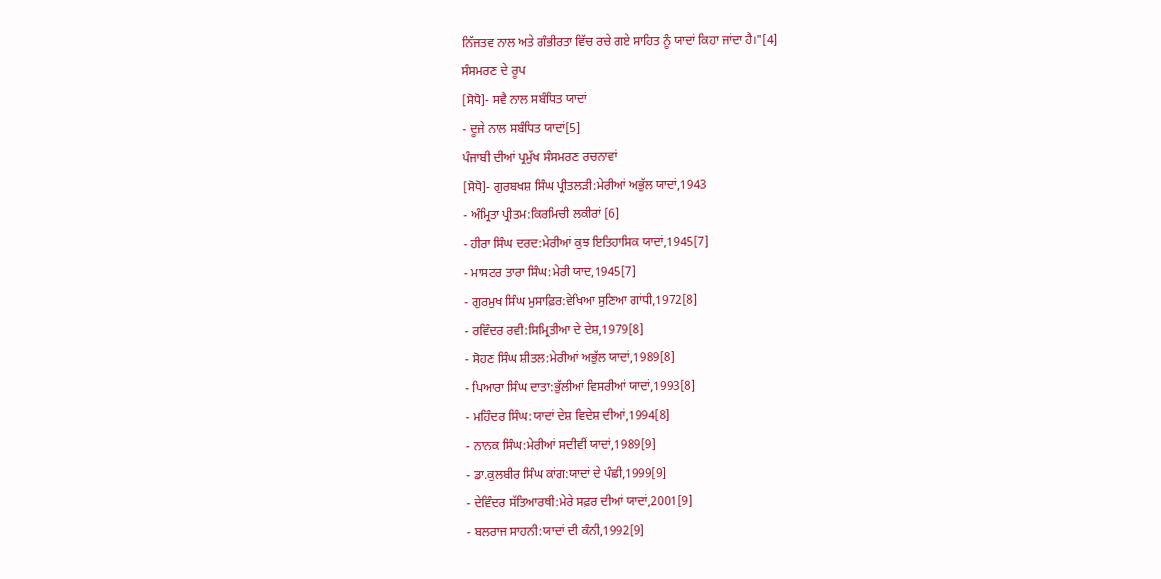ਨਿੱਜਤਵ ਨਾਲ ਅਤੇ ਗੰਭੀਰਤਾ ਵਿੱਚ ਰਚੇ ਗਏ ਸਾਹਿਤ ਨੂੰ ਯਾਦਾਂ ਕਿਹਾ ਜਾਂਦਾ ਹੈ।"[4]
ਸੰਸਮਰਣ ਦੇ ਰੂਪ
[ਸੋਧੋ]- ਸਵੈ ਨਾਲ ਸਬੰਧਿਤ ਯਾਦਾਂ
- ਦੂਜੇ ਨਾਲ ਸਬੰਧਿਤ ਯਾਦਾਂ[5]
ਪੰਜਾਬੀ ਦੀਆਂ ਪ੍ਰਮੁੱਖ ਸੰਸਮਰਣ ਰਚਨਾਵਾਂ
[ਸੋਧੋ]- ਗੁਰਬਖਸ਼ ਸਿੰਘ ਪ੍ਰੀਤਲੜੀ:ਮੇਰੀਆਂ ਅਭੁੱਲ ਯਾਦਾਂ,1943
- ਅੰਮ੍ਰਿਤਾ ਪ੍ਰੀਤਮ:ਕਿਰਮਿਚੀ ਲਕੀਰਾਂ [6]
- ਹੀਰਾ ਸਿੰਘ ਦਰਦ:ਮੇਰੀਆਂ ਕੁਝ ਇਤਿਹਾਸਿਕ ਯਾਦਾਂ,1945[7]
- ਮਾਸਟਰ ਤਾਰਾ ਸਿੰਘ:ਮੇਰੀ ਯਾਦ,1945[7]
- ਗੁਰਮੁਖ ਸਿੰਘ ਮੁਸਾਫ਼ਿਰ:ਵੇਖਿਆ ਸੁਣਿਆ ਗਾਂਧੀ,1972[8]
- ਰਵਿੰਦਰ ਰਵੀ:ਸਿਮ੍ਰਿਤੀਆ ਦੇ ਦੇਸ਼,1979[8]
- ਸੋਹਣ ਸਿੰਘ ਸ਼ੀਤਲ:ਮੇਰੀਆਂ ਅਭੁੱਲ ਯਾਦਾਂ,1989[8]
- ਪਿਆਰਾ ਸਿੰਘ ਦਾਤਾ:ਭੁੱਲੀਆਂ ਵਿਸਰੀਆਂ ਯਾਦਾਂ,1993[8]
- ਮਹਿੰਦਰ ਸਿੰਘ:ਯਾਦਾਂ ਦੇਸ਼ ਵਿਦੇਸ਼ ਦੀਆਂ,1994[8]
- ਨਾਨਕ ਸਿੰਘ:ਮੇਰੀਆਂ ਸਦੀਵੀਂ ਯਾਦਾਂ,1989[9]
- ਡਾ.ਕੁਲਬੀਰ ਸਿੰਘ ਕਾਂਗ:ਯਾਦਾਂ ਦੇ ਪੰਛੀ,1999[9]
- ਦੇਵਿੰਦਰ ਸੱਤਿਆਰਥੀ:ਮੇਰੇ ਸਫ਼ਰ ਦੀਆਂ ਯਾਦਾਂ,2001[9]
- ਬਲਰਾਜ ਸਾਹਨੀ:ਯਾਦਾਂ ਦੀ ਕੰਨੀ,1992[9]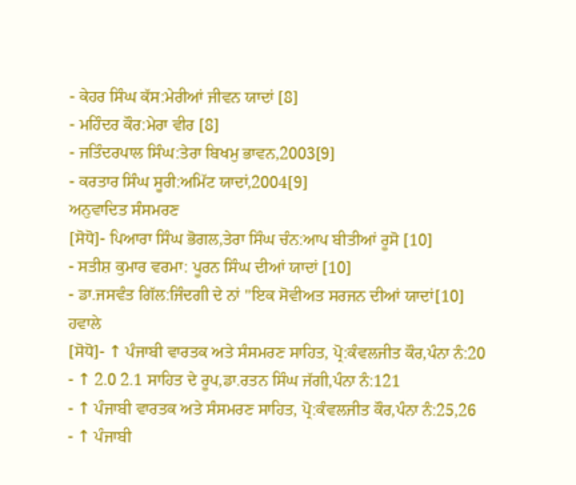- ਕੇਹਰ ਸਿੰਘ ਕੱਸ:ਮੇਰੀਆਂ ਜੀਵਨ ਯਾਦਾਂ [8]
- ਮਹਿੰਦਰ ਕੌਰ:ਮੇਰਾ ਵੀਰ [8]
- ਜਤਿੰਦਰਪਾਲ ਸਿੰਘ:ਤੇਰਾ ਬਿਖਮੁ ਭਾਵਨ,2003[9]
- ਕਰਤਾਰ ਸਿੰਘ ਸੂਰੀ:ਅਮਿੱਟ ਯਾਦਾਂ,2004[9]
ਅਨੁਵਾਦਿਤ ਸੰਸਮਰਣ
[ਸੋਧੋ]- ਪਿਆਰਾ ਸਿੰਘ ਭੋਗਲ,ਤੇਰਾ ਸਿੰਘ ਚੰਨ:ਆਪ ਬੀਤੀਆਂ ਰੂਸੋ [10]
- ਸਤੀਸ਼ ਕੁਮਾਰ ਵਰਮਾ: ਪੂਰਨ ਸਿੰਘ ਦੀਆਂ ਯਾਦਾਂ [10]
- ਡਾ.ਜਸਵੰਤ ਗਿੱਲ:ਜਿੰਦਗੀ ਦੇ ਨਾਂ "ਇਕ ਸੋਵੀਅਤ ਸਰਜਨ ਦੀਆਂ ਯਾਦਾਂ[10]
ਹਵਾਲੇ
[ਸੋਧੋ]- ↑ ਪੰਜਾਬੀ ਵਾਰਤਕ ਅਤੇ ਸੰਸਮਰਣ ਸਾਹਿਤ, ਪ੍ਰੋ:ਕੰਵਲਜੀਤ ਕੌਰ,ਪੰਨਾ ਨੰ:20
- ↑ 2.0 2.1 ਸਾਹਿਤ ਦੇ ਰੂਪ,ਡਾ.ਰਤਨ ਸਿੰਘ ਜੱਗੀ,ਪੰਨਾ ਨੰ:121
- ↑ ਪੰਜਾਬੀ ਵਾਰਤਕ ਅਤੇ ਸੰਸਮਰਣ ਸਾਹਿਤ, ਪ੍ਰੋ:ਕੰਵਲਜੀਤ ਕੌਰ,ਪੰਨਾ ਨੰ:25,26
- ↑ ਪੰਜਾਬੀ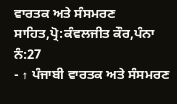ਵਾਰਤਕ ਅਤੇ ਸੰਸਮਰਣ ਸਾਹਿਤ,ਪ੍ਰੋ:ਕੰਵਲਜੀਤ ਕੌਰ,ਪੰਨਾ ਨੰ:27
- ↑ ਪੰਜਾਬੀ ਵਾਰਤਕ ਅਤੇ ਸੰਸਮਰਣ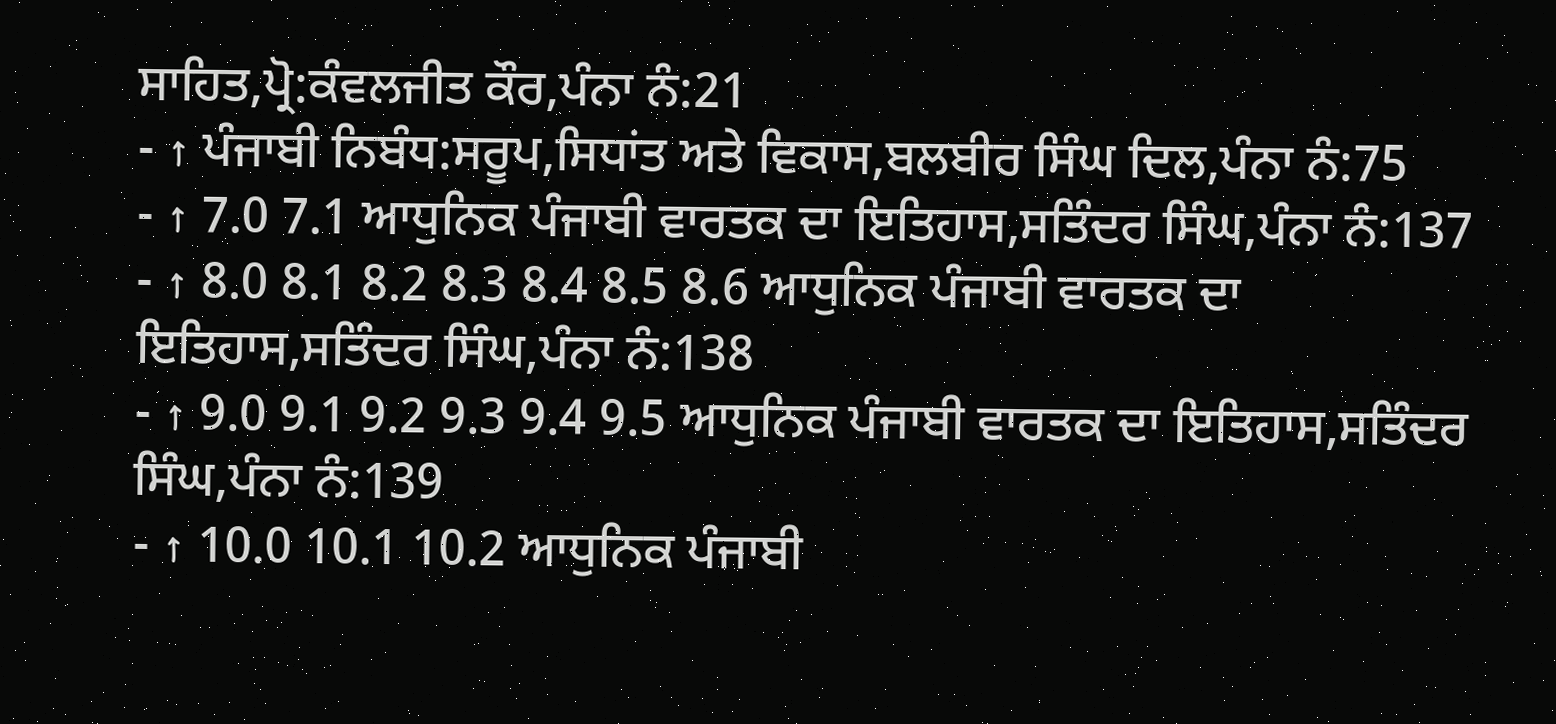ਸਾਹਿਤ,ਪ੍ਰੋ:ਕੰਵਲਜੀਤ ਕੌਰ,ਪੰਨਾ ਨੰ:21
- ↑ ਪੰਜਾਬੀ ਨਿਬੰਧ:ਸਰੂਪ,ਸਿਧਾਂਤ ਅਤੇ ਵਿਕਾਸ,ਬਲਬੀਰ ਸਿੰਘ ਦਿਲ,ਪੰਨਾ ਨੰ:75
- ↑ 7.0 7.1 ਆਧੁਨਿਕ ਪੰਜਾਬੀ ਵਾਰਤਕ ਦਾ ਇਤਿਹਾਸ,ਸਤਿੰਦਰ ਸਿੰਘ,ਪੰਨਾ ਨੰ:137
- ↑ 8.0 8.1 8.2 8.3 8.4 8.5 8.6 ਆਧੁਨਿਕ ਪੰਜਾਬੀ ਵਾਰਤਕ ਦਾ ਇਤਿਹਾਸ,ਸਤਿੰਦਰ ਸਿੰਘ,ਪੰਨਾ ਨੰ:138
- ↑ 9.0 9.1 9.2 9.3 9.4 9.5 ਆਧੁਨਿਕ ਪੰਜਾਬੀ ਵਾਰਤਕ ਦਾ ਇਤਿਹਾਸ,ਸਤਿੰਦਰ ਸਿੰਘ,ਪੰਨਾ ਨੰ:139
- ↑ 10.0 10.1 10.2 ਆਧੁਨਿਕ ਪੰਜਾਬੀ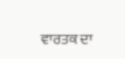ਵਾਰਤਕ ਦਾ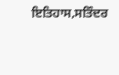ਇਤਿਹਾਸ,ਸਤਿੰਦਰ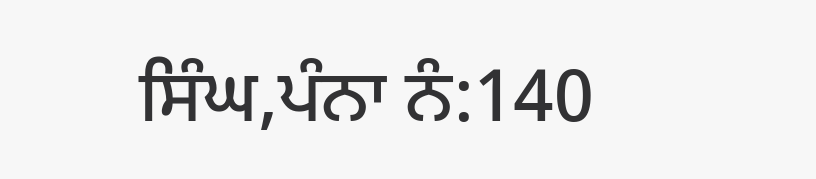ਸਿੰਘ,ਪੰਨਾ ਨੰ:140